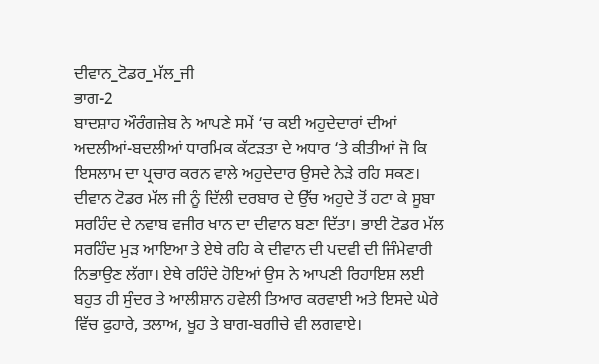ਦੀਵਾਨ_ਟੋਡਰ_ਮੱਲ_ਜੀ
ਭਾਗ-2
ਬਾਦਸ਼ਾਹ ਔਰੰਗਜ਼ੇਬ ਨੇ ਆਪਣੇ ਸਮੇਂ ‘ਚ ਕਈ ਅਹੁਦੇਦਾਰਾਂ ਦੀਆਂ ਅਦਲੀਆਂ-ਬਦਲੀਆਂ ਧਾਰਮਿਕ ਕੱਟੜਤਾ ਦੇ ਅਧਾਰ ‘ਤੇ ਕੀਤੀਆਂ ਜੋ ਕਿ ਇਸਲਾਮ ਦਾ ਪ੍ਰਚਾਰ ਕਰਨ ਵਾਲੇ ਅਹੁਦੇਦਾਰ ਉਸਦੇ ਨੇੜੇ ਰਹਿ ਸਕਣ। ਦੀਵਾਨ ਟੋਡਰ ਮੱਲ ਜੀ ਨੂੰ ਦਿੱਲੀ ਦਰਬਾਰ ਦੇ ਉੱਚ ਅਹੁਦੇ ਤੋਂ ਹਟਾ ਕੇ ਸੂਬਾ ਸਰਹਿੰਦ ਦੇ ਨਵਾਬ ਵਜੀਰ ਖਾਨ ਦਾ ਦੀਵਾਨ ਬਣਾ ਦਿੱਤਾ। ਭਾਈ ਟੋਡਰ ਮੱਲ ਸਰਹਿੰਦ ਮੁੜ ਆਇਆ ਤੇ ਏਥੇ ਰਹਿ ਕੇ ਦੀਵਾਨ ਦੀ ਪਦਵੀ ਦੀ ਜਿੰਮੇਵਾਰੀ ਨਿਭਾਉਣ ਲੱਗਾ। ਏਥੇ ਰਹਿੰਦੇ ਹੋਇਆਂ ਉਸ ਨੇ ਆਪਣੀ ਰਿਹਾਇਸ਼ ਲਈ ਬਹੁਤ ਹੀ ਸੁੰਦਰ ਤੇ ਆਲੀਸ਼ਾਨ ਹਵੇਲੀ ਤਿਆਰ ਕਰਵਾਈ ਅਤੇ ਇਸਦੇ ਘੇਰੇ ਵਿੱਚ ਫੁਹਾਰੇ, ਤਲਾਅ, ਖੂਹ ਤੇ ਬਾਗ-ਬਗੀਚੇ ਵੀ ਲਗਵਾਏ।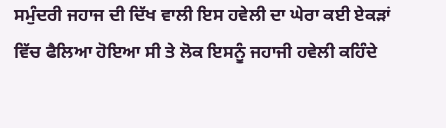ਸਮੁੰਦਰੀ ਜਹਾਜ ਦੀ ਦਿੱਖ ਵਾਲੀ ਇਸ ਹਵੇਲੀ ਦਾ ਘੇਰਾ ਕਈ ਏਕੜਾਂ ਵਿੱਚ ਫੈਲਿਆ ਹੋਇਆ ਸੀ ਤੇ ਲੋਕ ਇਸਨੂੰ ਜਹਾਜੀ ਹਵੇਲੀ ਕਹਿੰਦੇ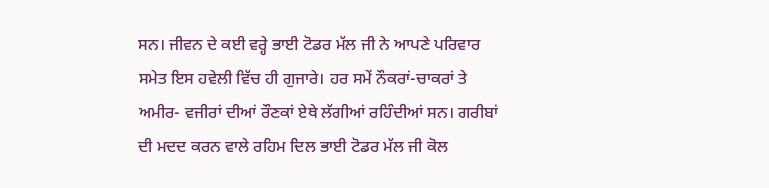ਸਨ। ਜੀਵਨ ਦੇ ਕਈ ਵਰ੍ਹੇ ਭਾਈ ਟੋਡਰ ਮੱਲ ਜੀ ਨੇ ਆਪਣੇ ਪਰਿਵਾਰ ਸਮੇਤ ਇਸ ਹਵੇਲੀ ਵਿੱਚ ਹੀ ਗੁਜਾਰੇ। ਹਰ ਸਮੇਂ ਨੌਕਰਾਂ-ਚਾਕਰਾਂ ਤੇ ਅਮੀਰ- ਵਜੀਰਾਂ ਦੀਆਂ ਰੌਣਕਾਂ ਏਥੇ ਲੱਗੀਆਂ ਰਹਿੰਦੀਆਂ ਸਨ। ਗਰੀਬਾਂ ਦੀ ਮਦਦ ਕਰਨ ਵਾਲੇ ਰਹਿਮ ਦਿਲ ਭਾਈ ਟੋਡਰ ਮੱਲ ਜੀ ਕੋਲ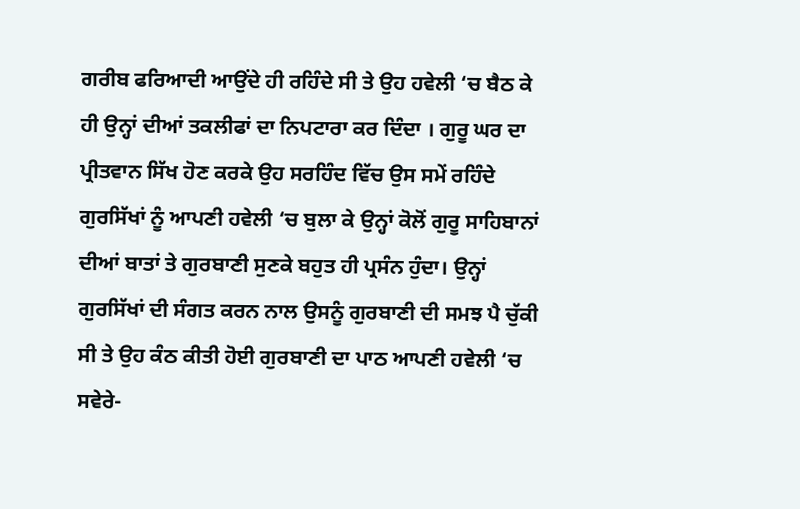ਗਰੀਬ ਫਰਿਆਦੀ ਆਉਂਦੇ ਹੀ ਰਹਿੰਦੇ ਸੀ ਤੇ ਉਹ ਹਵੇਲੀ ‘ਚ ਬੈਠ ਕੇ ਹੀ ਉਨ੍ਹਾਂ ਦੀਆਂ ਤਕਲੀਫਾਂ ਦਾ ਨਿਪਟਾਰਾ ਕਰ ਦਿੰਦਾ । ਗੁਰੂ ਘਰ ਦਾ ਪ੍ਰੀਤਵਾਨ ਸਿੱਖ ਹੋਣ ਕਰਕੇ ਉਹ ਸਰਹਿੰਦ ਵਿੱਚ ਉਸ ਸਮੇਂ ਰਹਿੰਦੇ ਗੁਰਸਿੱਖਾਂ ਨੂੰ ਆਪਣੀ ਹਵੇਲੀ ‘ਚ ਬੁਲਾ ਕੇ ਉਨ੍ਹਾਂ ਕੋਲੋਂ ਗੁਰੂ ਸਾਹਿਬਾਨਾਂ ਦੀਆਂ ਬਾਤਾਂ ਤੇ ਗੁਰਬਾਣੀ ਸੁਣਕੇ ਬਹੁਤ ਹੀ ਪ੍ਰਸੰਨ ਹੁੰਦਾ। ਉਨ੍ਹਾਂ ਗੁਰਸਿੱਖਾਂ ਦੀ ਸੰਗਤ ਕਰਨ ਨਾਲ ਉਸਨੂੰ ਗੁਰਬਾਣੀ ਦੀ ਸਮਝ ਪੈ ਚੁੱਕੀ ਸੀ ਤੇ ਉਹ ਕੰਠ ਕੀਤੀ ਹੋਈ ਗੁਰਬਾਣੀ ਦਾ ਪਾਠ ਆਪਣੀ ਹਵੇਲੀ ‘ਚ ਸਵੇਰੇ-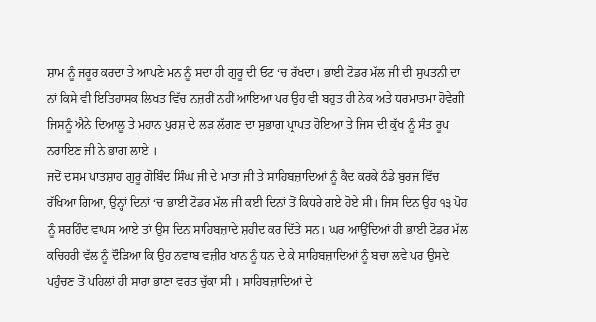ਸ਼ਾਮ ਨੂੰ ਜਰੂਰ ਕਰਦਾ ਤੇ ਆਪਣੇ ਮਨ ਨੂੰ ਸਦਾ ਹੀ ਗੁਰੂ ਦੀ ਓਟ ‘ਚ ਰੱਖਦਾ। ਭਾਈ ਟੋਡਰ ਮੱਲ ਜੀ ਦੀ ਸੁਪਤਨੀ ਦਾ ਨਾਂ ਕਿਸੇ ਵੀ ਇਤਿਹਾਸਕ ਲਿਖਤ ਵਿੱਚ ਨਜ਼ਰੀਂ ਨਹੀਂ ਆਇਆ ਪਰ ਉਹ ਵੀ ਬਹੁਤ ਹੀ ਨੇਕ ਅਤੇ ਧਰਮਾਤਮਾ ਹੋਵੇਗੀ ਜਿਸਨੂੰ ਐਨੇ ਦਿਆਲੂ ਤੇ ਮਹਾਨ ਪੁਰਸ਼ ਦੇ ਲੜ ਲੱਗਣ ਦਾ ਸੁਭਾਗ ਪ੍ਰਾਪਤ ਹੋਇਆ ਤੇ ਜਿਸ ਦੀ ਕੁੱਖ ਨੂੰ ਸੰਤ ਰੂਪ ਨਰਾਇਣ ਜੀ ਨੇ ਭਾਗ ਲਾਏ ।
ਜਦੋਂ ਦਸਮ ਪਾਤਸ਼ਾਹ ਗੁਰੂ ਗੋਬਿੰਦ ਸਿੰਘ ਜੀ ਦੇ ਮਾਤਾ ਜੀ ਤੇ ਸਾਹਿਬਜ਼ਾਦਿਆਂ ਨੂੰ ਕੈਦ ਕਰਕੇ ਠੰਡੇ ਬੁਰਜ ਵਿੱਚ ਰੱਖਿਆ ਗਿਆ, ਉਨ੍ਹਾਂ ਦਿਨਾਂ ‘ਚ ਭਾਈ ਟੋਡਰ ਮੱਲ ਜੀ ਕਈ ਦਿਨਾਂ ਤੋਂ ਕਿਧਰੇ ਗਏ ਹੋਏ ਸੀ। ਜਿਸ ਦਿਨ ਉਹ ੧੩ ਪੋਹ ਨੂੰ ਸਰਹਿੰਦ ਵਾਪਸ ਆਏ ਤਾਂ ਉਸ ਦਿਨ ਸਾਹਿਬਜ਼ਾਦੇ ਸ਼ਹੀਦ ਕਰ ਦਿੱਤੇ ਸਨ। ਘਰ ਆਉਂਦਿਆਂ ਹੀ ਭਾਈ ਟੋਡਰ ਮੱਲ ਕਚਿਹਰੀ ਵੱਲ ਨੂੰ ਦੌੜਿਆ ਕਿ ਉਹ ਨਵਾਬ ਵਜ਼ੀਰ ਖਾਨ ਨੂੰ ਧਨ ਦੇ ਕੇ ਸਾਹਿਬਜ਼ਾਦਿਆਂ ਨੂੰ ਬਚਾ ਲਵੇ ਪਰ ਉਸਦੇ ਪਹੁੰਚਣ ਤੋਂ ਪਹਿਲਾਂ ਹੀ ਸਾਰਾ ਭਾਣਾ ਵਰਤ ਚੁੱਕਾ ਸੀ । ਸਾਹਿਬਜ਼ਾਦਿਆਂ ਦੇ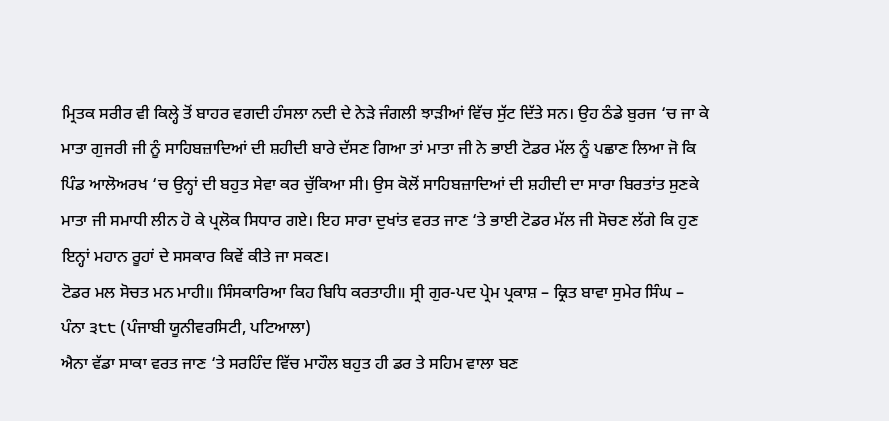ਮ੍ਰਿਤਕ ਸਰੀਰ ਵੀ ਕਿਲ੍ਹੇ ਤੋਂ ਬਾਹਰ ਵਗਦੀ ਹੰਸਲਾ ਨਦੀ ਦੇ ਨੇੜੇ ਜੰਗਲੀ ਝਾੜੀਆਂ ਵਿੱਚ ਸੁੱਟ ਦਿੱਤੇ ਸਨ। ਉਹ ਠੰਡੇ ਬੁਰਜ ‘ਚ ਜਾ ਕੇ ਮਾਤਾ ਗੁਜਰੀ ਜੀ ਨੂੰ ਸਾਹਿਬਜ਼ਾਦਿਆਂ ਦੀ ਸ਼ਹੀਦੀ ਬਾਰੇ ਦੱਸਣ ਗਿਆ ਤਾਂ ਮਾਤਾ ਜੀ ਨੇ ਭਾਈ ਟੋਡਰ ਮੱਲ ਨੂੰ ਪਛਾਣ ਲਿਆ ਜੋ ਕਿ ਪਿੰਡ ਆਲੋਅਰਖ ‘ਚ ਉਨ੍ਹਾਂ ਦੀ ਬਹੁਤ ਸੇਵਾ ਕਰ ਚੁੱਕਿਆ ਸੀ। ਉਸ ਕੋਲੋਂ ਸਾਹਿਬਜ਼ਾਦਿਆਂ ਦੀ ਸ਼ਹੀਦੀ ਦਾ ਸਾਰਾ ਬਿਰਤਾਂਤ ਸੁਣਕੇ ਮਾਤਾ ਜੀ ਸਮਾਧੀ ਲੀਨ ਹੋ ਕੇ ਪ੍ਰਲੋਕ ਸਿਧਾਰ ਗਏ। ਇਹ ਸਾਰਾ ਦੁਖਾਂਤ ਵਰਤ ਜਾਣ ‘ਤੇ ਭਾਈ ਟੋਡਰ ਮੱਲ ਜੀ ਸੋਚਣ ਲੱਗੇ ਕਿ ਹੁਣ ਇਨ੍ਹਾਂ ਮਹਾਨ ਰੂਹਾਂ ਦੇ ਸਸਕਾਰ ਕਿਵੇਂ ਕੀਤੇ ਜਾ ਸਕਣ।
ਟੋਡਰ ਮਲ ਸੋਚਤ ਮਨ ਮਾਹੀ॥ ਸਿੰਸਕਾਰਿਆ ਕਿਹ ਬਿਧਿ ਕਰਤਾਹੀ॥ ਸ੍ਰੀ ਗੁਰ-ਪਦ ਪ੍ਰੇਮ ਪ੍ਰਕਾਸ਼ – ਕ੍ਰਿਤ ਬਾਵਾ ਸੁਮੇਰ ਸਿੰਘ – ਪੰਨਾ ੩੮੮ (ਪੰਜਾਬੀ ਯੂਨੀਵਰਸਿਟੀ, ਪਟਿਆਲਾ)
ਐਨਾ ਵੱਡਾ ਸਾਕਾ ਵਰਤ ਜਾਣ ‘ਤੇ ਸਰਹਿੰਦ ਵਿੱਚ ਮਾਹੌਲ ਬਹੁਤ ਹੀ ਡਰ ਤੇ ਸਹਿਮ ਵਾਲਾ ਬਣ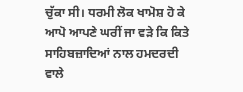ਚੁੱਕਾ ਸੀ। ਧਰਮੀ ਲੋਕ ਖਾਮੋਸ਼ ਹੋ ਕੇ ਆਪੋ ਆਪਣੇ ਘਰੀਂ ਜਾ ਵੜੇ ਕਿ ਕਿਤੇ ਸਾਹਿਬਜ਼ਾਦਿਆਂ ਨਾਲ ਹਮਦਰਦੀ ਵਾਲੇ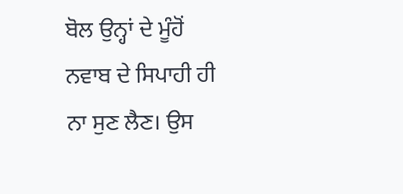ਬੋਲ ਉਨ੍ਹਾਂ ਦੇ ਮੂੰਹੋਂ ਨਵਾਬ ਦੇ ਸਿਪਾਹੀ ਹੀ ਨਾ ਸੁਣ ਲੈਣ। ਉਸ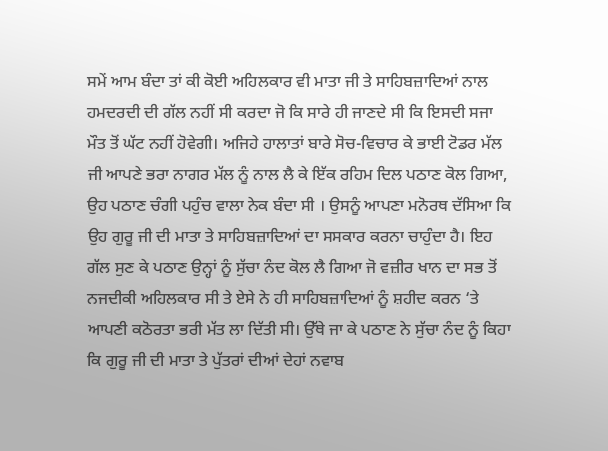ਸਮੇਂ ਆਮ ਬੰਦਾ ਤਾਂ ਕੀ ਕੋਈ ਅਹਿਲਕਾਰ ਵੀ ਮਾਤਾ ਜੀ ਤੇ ਸਾਹਿਬਜ਼ਾਦਿਆਂ ਨਾਲ ਹਮਦਰਦੀ ਦੀ ਗੱਲ ਨਹੀਂ ਸੀ ਕਰਦਾ ਜੋ ਕਿ ਸਾਰੇ ਹੀ ਜਾਣਦੇ ਸੀ ਕਿ ਇਸਦੀ ਸਜਾ ਮੌਤ ਤੋਂ ਘੱਟ ਨਹੀਂ ਹੋਵੇਗੀ। ਅਜਿਹੇ ਹਾਲਾਤਾਂ ਬਾਰੇ ਸੋਚ-ਵਿਚਾਰ ਕੇ ਭਾਈ ਟੋਡਰ ਮੱਲ ਜੀ ਆਪਣੇ ਭਰਾ ਨਾਗਰ ਮੱਲ ਨੂੰ ਨਾਲ ਲੈ ਕੇ ਇੱਕ ਰਹਿਮ ਦਿਲ ਪਠਾਣ ਕੋਲ ਗਿਆ, ਉਹ ਪਠਾਣ ਚੰਗੀ ਪਹੁੰਚ ਵਾਲਾ ਨੇਕ ਬੰਦਾ ਸੀ । ਉਸਨੂੰ ਆਪਣਾ ਮਨੋਰਥ ਦੱਸਿਆ ਕਿ ਉਹ ਗੁਰੂ ਜੀ ਦੀ ਮਾਤਾ ਤੇ ਸਾਹਿਬਜ਼ਾਦਿਆਂ ਦਾ ਸਸਕਾਰ ਕਰਨਾ ਚਾਹੁੰਦਾ ਹੈ। ਇਹ ਗੱਲ ਸੁਣ ਕੇ ਪਠਾਣ ਉਨ੍ਹਾਂ ਨੂੰ ਸੁੱਚਾ ਨੰਦ ਕੋਲ ਲੈ ਗਿਆ ਜੋ ਵਜ਼ੀਰ ਖਾਨ ਦਾ ਸਭ ਤੋਂ ਨਜਦੀਕੀ ਅਹਿਲਕਾਰ ਸੀ ਤੇ ਏਸੇ ਨੇ ਹੀ ਸਾਹਿਬਜ਼ਾਦਿਆਂ ਨੂੰ ਸ਼ਹੀਦ ਕਰਨ ‘ਤੇ ਆਪਣੀ ਕਠੋਰਤਾ ਭਰੀ ਮੱਤ ਲਾ ਦਿੱਤੀ ਸੀ। ਉੱਥੇ ਜਾ ਕੇ ਪਠਾਣ ਨੇ ਸੁੱਚਾ ਨੰਦ ਨੂੰ ਕਿਹਾ ਕਿ ਗੁਰੂ ਜੀ ਦੀ ਮਾਤਾ ਤੇ ਪੁੱਤਰਾਂ ਦੀਆਂ ਦੇਹਾਂ ਨਵਾਬ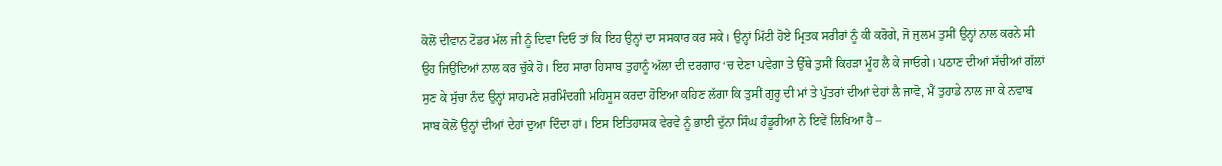ਕੋਲੋਂ ਦੀਵਾਨ ਟੋਡਰ ਮੱਲ ਜੀ ਨੂੰ ਦਿਵਾ ਦਿਓ ਤਾਂ ਕਿ ਇਹ ਉਨ੍ਹਾਂ ਦਾ ਸਸਕਾਰ ਕਰ ਸਕੇ। ਉਨ੍ਹਾਂ ਮਿੱਟੀ ਹੋਏ ਮ੍ਰਿਤਕ ਸਰੀਰਾਂ ਨੂੰ ਕੀ ਕਰੋਗੇ, ਜੋ ਜੁਲਮ ਤੁਸੀਂ ਉਨ੍ਹਾਂ ਨਾਲ ਕਰਨੇ ਸੀ ਉਹ ਜਿਉਂਦਿਆਂ ਨਾਲ ਕਰ ਚੁੱਕੇ ਹੋ। ਇਹ ਸਾਰਾ ਹਿਸਾਬ ਤੁਹਾਨੂੰ ਅੱਲਾ ਦੀ ਦਰਗਾਹ ‘ਚ ਦੇਣਾ ਪਵੇਗਾ ਤੇ ਉੱਥੇ ਤੁਸੀਂ ਕਿਹੜਾ ਮੂੰਹ ਲੈ ਕੇ ਜਾਓਗੇ। ਪਠਾਣ ਦੀਆਂ ਸੱਚੀਆਂ ਗੱਲਾਂ ਸੁਣ ਕੇ ਸੁੱਚਾ ਨੰਦ ਉਨ੍ਹਾਂ ਸਾਹਮਣੇ ਸ਼ਰਮਿੰਦਗੀ ਮਹਿਸੂਸ ਕਰਦਾ ਹੋਇਆ ਕਹਿਣ ਲੱਗਾ ਕਿ ਤੁਸੀਂ ਗੁਰੂ ਦੀ ਮਾਂ ਤੇ ਪੁੱਤਰਾਂ ਦੀਆਂ ਦੇਹਾਂ ਲੈ ਜਾਵੋ, ਮੈਂ ਤੁਹਾਡੇ ਨਾਲ ਜਾ ਕੇ ਨਵਾਬ ਸਾਬ ਕੋਲੋਂ ਉਨ੍ਹਾਂ ਦੀਆਂ ਦੇਹਾਂ ਦੁਆ ਦਿੰਦਾ ਹਾਂ। ਇਸ ਇਤਿਹਾਸਕ ਵੇਰਵੇ ਨੂੰ ਭਾਈ ਦੁੱਨਾ ਸਿੰਘ ਹੰਡੂਰੀਆ ਨੇ ਇਵੇਂ ਲਿਖਿਆ ਹੈ –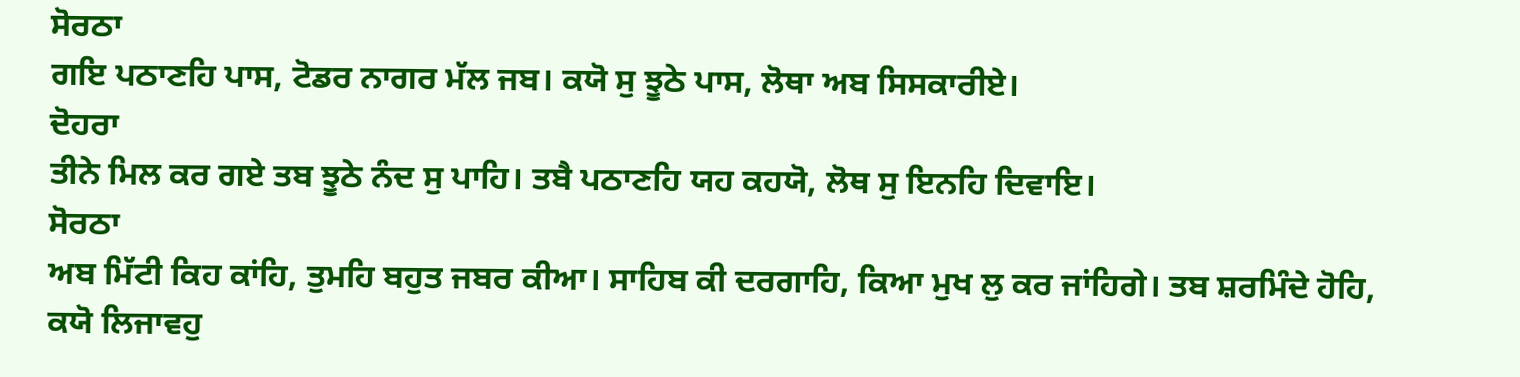ਸੋਰਠਾ
ਗਇ ਪਠਾਣਹਿ ਪਾਸ, ਟੋਡਰ ਨਾਗਰ ਮੱਲ ਜਬ। ਕਯੋ ਸੁ ਝੂਠੇ ਪਾਸ, ਲੋਥਾ ਅਬ ਸਿਸਕਾਰੀਏ।
ਦੋਹਰਾ
ਤੀਨੇ ਮਿਲ ਕਰ ਗਏ ਤਬ ਝੂਠੇ ਨੰਦ ਸੁ ਪਾਹਿ। ਤਬੈ ਪਠਾਣਹਿ ਯਹ ਕਹਯੋ, ਲੋਥ ਸੁ ਇਨਹਿ ਦਿਵਾਇ।
ਸੋਰਠਾ
ਅਬ ਮਿੱਟੀ ਕਿਹ ਕਾਂਹਿ, ਤੁਮਹਿ ਬਹੁਤ ਜਬਰ ਕੀਆ। ਸਾਹਿਬ ਕੀ ਦਰਗਾਹਿ, ਕਿਆ ਮੁਖ ਲੁ ਕਰ ਜਾਂਹਿਗੇ। ਤਬ ਸ਼ਰਮਿੰਦੇ ਹੋਹਿ, ਕਯੋ ਲਿਜਾਵਹੁ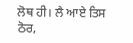ਲੋਥ ਹੀ। ਲੈ ਆਏ ਤਿਸ ਠੋਰ,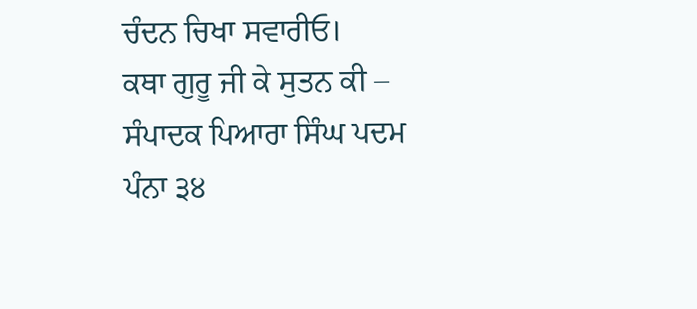ਚੰਦਨ ਚਿਖਾ ਸਵਾਰੀਓ।
ਕਥਾ ਗੁਰੂ ਜੀ ਕੇ ਸੁਤਨ ਕੀ – ਸੰਪਾਦਕ ਪਿਆਰਾ ਸਿੰਘ ਪਦਮ ਪੰਨਾ ੩੪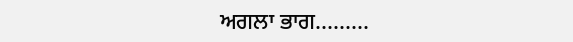ਅਗਲਾ ਭਾਗ………